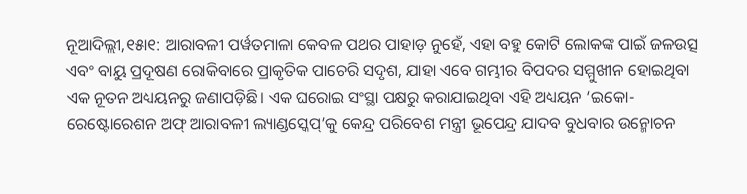ନୂଆଦିଲ୍ଲୀ,୧୫ା୧: ଆରାବଳୀ ପର୍ୱତମାଳା କେବଳ ପଥର ପାହାଡ଼ ନୁହେଁ, ଏହା ବହୁ କୋଟି ଲୋକଙ୍କ ପାଇଁ ଜଳଉତ୍ସ ଏବଂ ବାୟୁ ପ୍ରଦୂଷଣ ରୋକିବାରେ ପ୍ରାକୃତିକ ପାଚେରି ସଦୃଶ, ଯାହା ଏବେ ଗମ୍ଭୀର ବିପଦର ସମ୍ମୁଖୀନ ହୋଇଥିବା ଏକ ନୂତନ ଅଧ୍ୟୟନରୁ ଜଣାପଡ଼ିଛି। ଏକ ଘରୋଇ ସଂସ୍ଥା ପକ୍ଷରୁ କରାଯାଇଥିବା ଏହି ଅଧ୍ୟୟନ ‘ଇକୋ-ରେଷ୍ଟୋରେଶନ ଅଫ୍ ଆରାବଳୀ ଲ୍ୟାଣ୍ଡସ୍କେପ୍’କୁ କେନ୍ଦ୍ର ପରିବେଶ ମନ୍ତ୍ରୀ ଭୂପେନ୍ଦ୍ର ଯାଦବ ବୁଧବାର ଉନ୍ମୋଚନ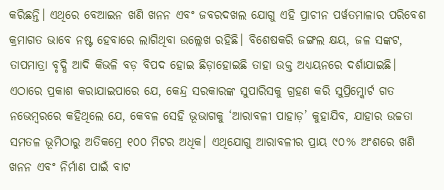କରିଛନ୍ତି। ଏଥିରେ ବେଆଇନ ଖଣି ଖନନ ଏବଂ ଜବରଦଖଲ ଯୋଗୁ ଏହି ପ୍ରାଚୀନ ପର୍ୱତମାଳାର ପରିବେଶ କ୍ରମାଗତ ଭାବେ ନଷ୍ଟ ହେବାରେ ଲାଗିଥିବା ଉଲ୍ଲେଖ ରହିଛି। ବିଶେଷକରି ଜଙ୍ଗଲ କ୍ଷୟ, ଜଳ ସଙ୍କଟ, ତାପମାତ୍ରା ବୃଦ୍ଧି ଆଦି କିଭଳି ବଡ଼ ବିପଦ ହୋଇ ଛିଡ଼ାହୋଇଛି ତାହା ଉକ୍ତ ଅଧ୍ୟୟନରେ ଦର୍ଶାଯାଇଛି। ଏଠାରେ ପ୍ରକାଶ କରାଯାଇପାରେ ଯେ, କେନ୍ଦ୍ର ସରକାରଙ୍କ ସୁପାରିସକୁ ଗ୍ରହଣ କରି ସୁପ୍ରିମ୍କୋର୍ଟ ଗତ ନଭେମ୍ୱରରେ କହିଥିଲେ ଯେ, କେବଳ ସେହି ଭୂଭାଗକୁ ‘ଆରାବଳୀ ପାହାଡ଼’ କୁହାଯିବ, ଯାହାର ଉଚ୍ଚତା ସମତଳ ଭୂମିଠାରୁ ଅତିକମ୍ରେ ୧୦୦ ମିଟର ଅଧିକ। ଏଥିଯୋଗୁ ଆରାବଳୀର ପ୍ରାୟ ୯୦% ଅଂଶରେ ଖଣି ଖନନ ଏବଂ ନିର୍ମାଣ ପାଇଁ ବାଟ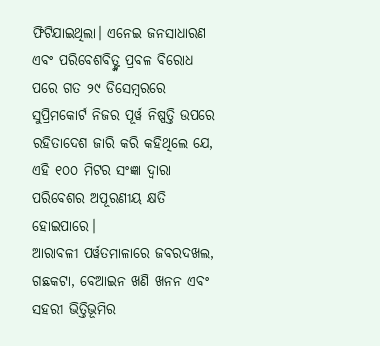ଫିଟିଯାଇଥିଲା। ଏନେଇ ଜନସାଧାରଣ ଏବଂ ପରିବେଶବିତ୍ଙ୍କ ପ୍ରବଳ ବିରୋଧ ପରେ ଗତ ୨୯ ଡିସେମ୍ୱରରେ ସୁପ୍ରିମକୋର୍ଟ ନିଜର ପୂର୍ୱ ନିଷ୍ପତ୍ତି ଉପରେ ରହିତାଦେଶ ଜାରି କରି କହିଥିଲେ ଯେ, ଏହି ୧୦୦ ମିଟର ସଂଜ୍ଞା ଦ୍ୱାରା ପରିବେଶର ଅପୂରଣୀୟ କ୍ଷତି ହୋଇପାରେ।
ଆରାବଳୀ ପର୍ୱତମାଳାରେ ଜବରଦଖଲ, ଗଛକଟା, ବେଆଇନ ଖଣି ଖନନ ଏବଂ ସହରୀ ଭିତ୍ତିଭୂମିର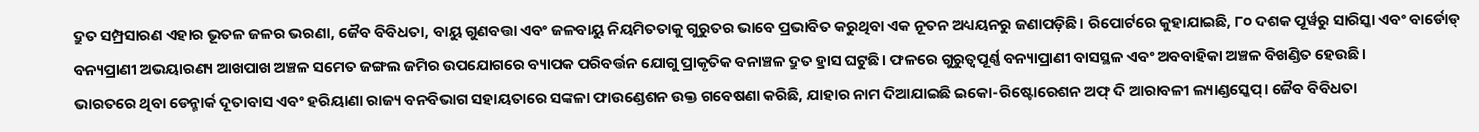ଦ୍ରୁତ ସମ୍ପ୍ରସାରଣ ଏହାର ଭୂତଳ ଜଳର ଭରଣା, ଜୈବ ବିବିଧତା, ବାୟୁ ଗୁଣବତ୍ତା ଏବଂ ଜଳବାୟୁ ନିୟମିତତାକୁ ଗୁରୁତର ଭାବେ ପ୍ରଭାବିତ କରୁଥିବା ଏକ ନୂତନ ଅଧ୍ୟୟନରୁ ଜଣାପଡ଼ିଛି। ରିପୋର୍ଟରେ କୁହାଯାଇଛି, ୮୦ ଦଶକ ପୂର୍ୱରୁ ସାରିସ୍କା ଏବଂ ବାର୍ଡୋଡ୍ ବନ୍ୟପ୍ରାଣୀ ଅଭୟାରଣ୍ୟ ଆଖପାଖ ଅଞ୍ଚଳ ସମେତ ଜଙ୍ଗଲ ଜମିର ଉପଯୋଗରେ ବ୍ୟାପକ ପରିବର୍ତ୍ତନ ଯୋଗୁ ପ୍ରାକୃତିକ ବନାଞ୍ଚଳ ଦ୍ରୁତ ହ୍ରାସ ଘଟୁଛି। ଫଳରେ ଗୁରୁତ୍ୱପୂର୍ଣ୍ଣ ବନ୍ୟାପ୍ରାଣୀ ବାସସ୍ଥଳ ଏବଂ ଅବବାହିକା ଅଞ୍ଚଳ ବିଖଣ୍ଡିତ ହେଉଛି।
ଭାରତରେ ଥିବା ଡେନ୍ମାର୍କ ଦୂତାବାସ ଏବଂ ହରିୟାଣା ରାଜ୍ୟ ବନବିଭାଗ ସହାୟତାରେ ସଙ୍କଳା ଫାଉଣ୍ଡେଶନ ଉକ୍ତ ଗବେଷଣା କରିଛି, ଯାହାର ନାମ ଦିଆଯାଇଛି ଇକୋ-ରିଷ୍ଟୋରେଶନ ଅଫ୍ ଦି ଆରାବଳୀ ଲ୍ୟାଣ୍ଡସ୍କେପ୍। ଜୈବ ବିବିଧତା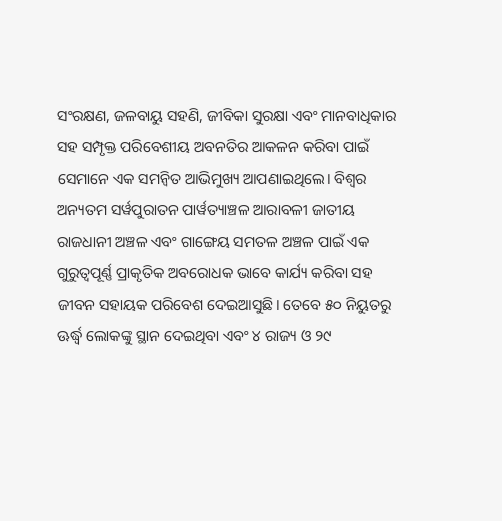ସଂରକ୍ଷଣ, ଜଳବାୟୁ ସହଣି, ଜୀବିକା ସୁରକ୍ଷା ଏବଂ ମାନବାଧିକାର ସହ ସମ୍ପୃକ୍ତ ପରିବେଶୀୟ ଅବନତିର ଆକଳନ କରିବା ପାଇଁ ସେମାନେ ଏକ ସମନ୍ୱିତ ଆଭିମୁଖ୍ୟ ଆପଣାଇଥିଲେ। ବିଶ୍ୱର ଅନ୍ୟତମ ସର୍ୱପୁରାତନ ପାର୍ୱତ୍ୟାଞ୍ଚଳ ଆରାବଳୀ ଜାତୀୟ ରାଜଧାନୀ ଅଞ୍ଚଳ ଏବଂ ଗାଙ୍ଗେୟ ସମତଳ ଅଞ୍ଚଳ ପାଇଁ ଏକ ଗୁରୁତ୍ୱପୂର୍ଣ୍ଣ ପ୍ରାକୃତିକ ଅବରୋଧକ ଭାବେ କାର୍ଯ୍ୟ କରିବା ସହ ଜୀବନ ସହାୟକ ପରିବେଶ ଦେଇଆସୁଛି। ତେବେ ୫୦ ନିୟୁତରୁ ଊର୍ଦ୍ଧ୍ୱ ଲୋକଙ୍କୁ ସ୍ଥାନ ଦେଇଥିବା ଏବଂ ୪ ରାଜ୍ୟ ଓ ୨୯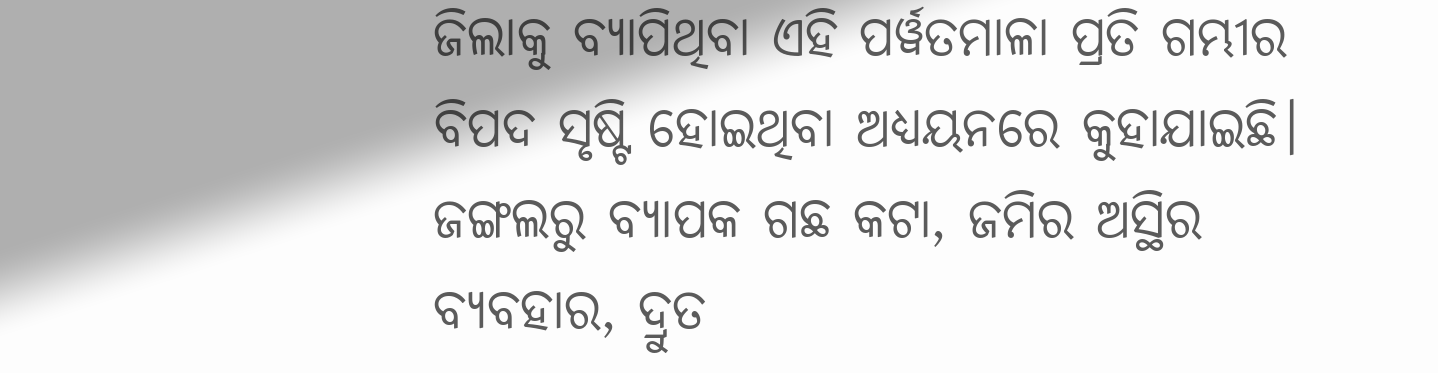ଜିଲାକୁ ବ୍ୟାପିଥିବା ଏହି ପର୍ୱତମାଳା ପ୍ରତି ଗମ୍ଭୀର ବିପଦ ସୃଷ୍ଟି ହୋଇଥିବା ଅଧ୍ୟୟନରେ କୁହାଯାଇଛି। ଜଙ୍ଗଲରୁ ବ୍ୟାପକ ଗଛ କଟା, ଜମିର ଅସ୍ଥିର ବ୍ୟବହାର, ଦ୍ରୁତ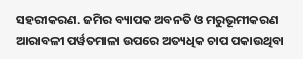ସହରୀକରଣ. ଜମିର ବ୍ୟାପକ ଅବନତି ଓ ମରୁଭୂମୀକରଣ ଆରାବଳୀ ପର୍ୱତମାଳା ଉପରେ ଅତ୍ୟଧିକ ଚାପ ପକାଉଥିବା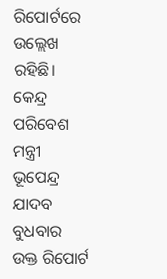ରିପୋର୍ଟରେ ଉଲ୍ଲେଖ ରହିଛି। କେନ୍ଦ୍ର ପରିବେଶ ମନ୍ତ୍ରୀ ଭୂପେନ୍ଦ୍ର ଯାଦବ ବୁଧବାର ଉକ୍ତ ରିପୋର୍ଟ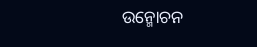ଉନ୍ମୋଚନ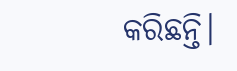କରିଛନ୍ତି।